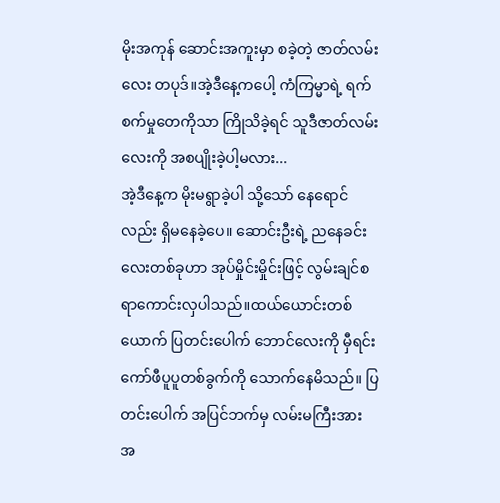မိုးအကုန် ဆောင်းအကူးမှာ စခဲ့တဲ့ ဇာတ်လမ်းလေး တပုဒ်။အဲ့ဒီနေ့ကပေါ့ ကံကြမ္မာရဲ့ ရက်စက်မှုတေကိုသာ ကြိုသိခဲ့ရင် သူဒီဇာတ်လမ်းလေးကို အစပျိုးခဲ့ပါ့မလား...
အဲ့ဒီနေ့က မိုးမရွာခဲ့ပါ သို့သော် နေရောင်လည်း ရှိမနေခဲ့ပေ။ ဆောင်းဦးရဲ့ ညနေခင်းလေးတစ်ခုဟာ အုပ်မှိုင်းမှိုင်းဖြင့် လွမ်းချင်စရာကောင်းလှပါသည်။ထယ်ယောင်းတစ်ယောက် ပြတင်းပေါက် ဘောင်လေးကို မှီရင်း ကော်ဖီပူပူတစ်ခွက်ကို သောက်နေမိသည်။ ပြတင်းပေါက် အပြင်ဘက်မှ လမ်းမကြီးအား အ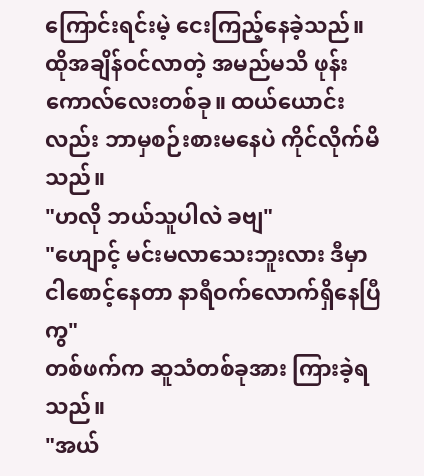ကြောင်းရင်းမဲ့ ငေးကြည့်နေခဲ့သည်။ ထိုအချိန်ဝင်လာတဲ့ အမည်မသိ ဖုန်းကောလ်လေးတစ်ခု။ ထယ်ယောင်းလည်း ဘာမှစဉ်းစားမနေပဲ ကိုင်လိုက်မိသည်။
"ဟလို ဘယ်သူပါလဲ ခဗျ"
"ဟျောင့် မင်းမလာသေးဘူးလား ဒီမှာ ငါစောင့်နေတာ နာရီဝက်လောက်ရှိနေပြီကွ"
တစ်ဖက်က ဆူသံတစ်ခုအား ကြားခဲ့ရသည်။
"အယ်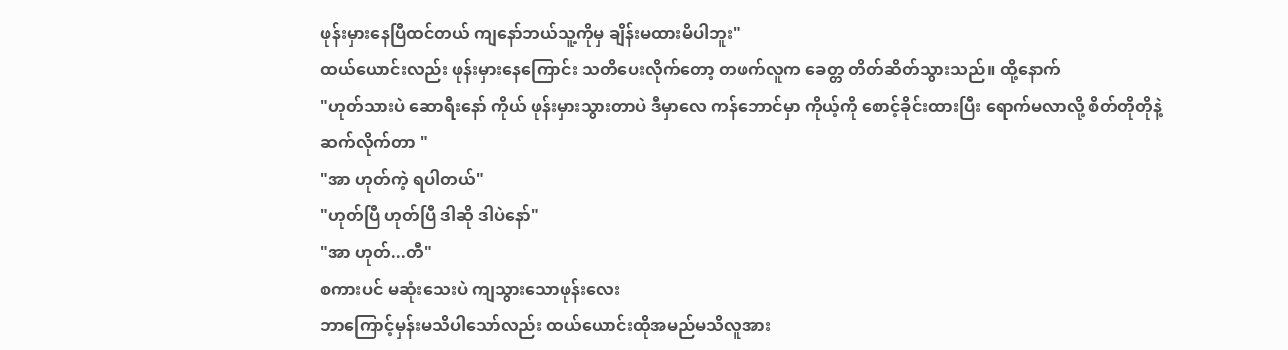ဖုန်းမှားနေပြီထင်တယ် ကျနော်ဘယ်သူ့ကိုမှ ချိန်းမထားမိပါဘူး"
ထယ်ယောင်းလည်း ဖုန်းမှားနေကြောင်း သတိပေးလိုက်တော့ တဖက်လူက ခေတ္တ တိတ်ဆိတ်သွားသည်။ ထို့နောက်
"ဟုတ်သားပဲ ဆောရီးနော် ကိုယ် ဖုန်းမှားသွားတာပဲ ဒီမှာလေ ကန်ဘောင်မှာ ကိုယ့်ကို စောင့်ခိုင်းထားပြီး ရောက်မလာလို့ စိတ်တိုတိုနဲ့ဆက်လိုက်တာ "
"အာ ဟုတ်ကဲ့ ရပါတယ်"
"ဟုတ်ပြီ ဟုတ်ပြီ ဒါဆို ဒါပဲနော်"
"အာ ဟုတ်...တီ"
စကားပင် မဆုံးသေးပဲ ကျသွားသောဖုန်းလေး
ဘာကြောင့်မှန်းမသိပါသော်လည်း ထယ်ယောင်းထိုအမည်မသိလူအား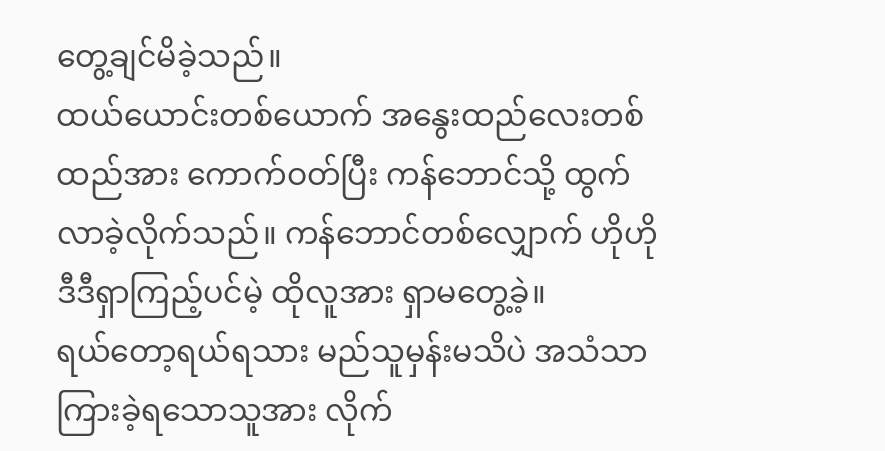တွေ့ချင်မိခဲ့သည်။
ထယ်ယောင်းတစ်ယောက် အနွေးထည်လေးတစ်ထည်အား ကောက်ဝတ်ပြီး ကန်ဘောင်သို့ ထွက်လာခဲ့လိုက်သည်။ ကန်ဘောင်တစ်လျှောက် ဟိုဟိုဒီဒီရှာကြည့်ပင်မဲ့ ထိုလူအား ရှာမတွေ့ခဲ့။
ရယ်တော့ရယ်ရသား မည်သူမှန်းမသိပဲ အသံသာကြားခဲ့ရသောသူအား လိုက်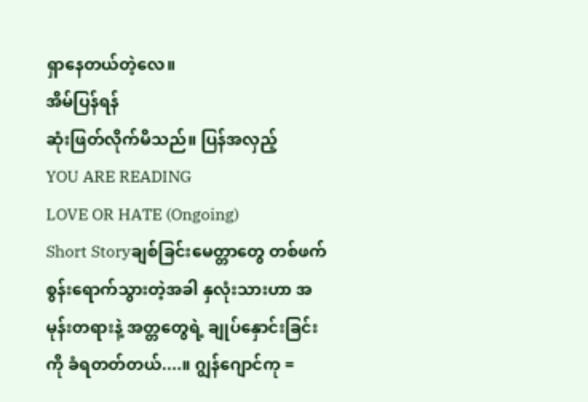ရှာနေတယ်တဲ့လေ။
အိမ်ပြန်ရန်
ဆုံးဖြတ်လိုက်မိသည်။ ပြန်အလှည့်
YOU ARE READING
LOVE OR HATE (Ongoing)
Short Storyချစ်ခြင်းမေတ္တာတွေ တစ်ဖက်စွန်းရောက်သွားတဲ့အခါ နှလုံးသားဟာ အမုန်းတရားနဲ့ အတ္တတွေရဲ့ ချုပ်နှောင်းခြင်းကို ခံရတတ်တယ်....။ ဂျွန်ဂျောင်ကု =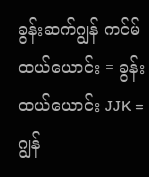ခွန်းဆက်ဂျွန် ကင်မ်ထယ်ယောင်း = ခွန်းထယ်ယောင်း JJK = ဂျွန်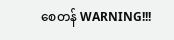စေတန် WARNING!!!